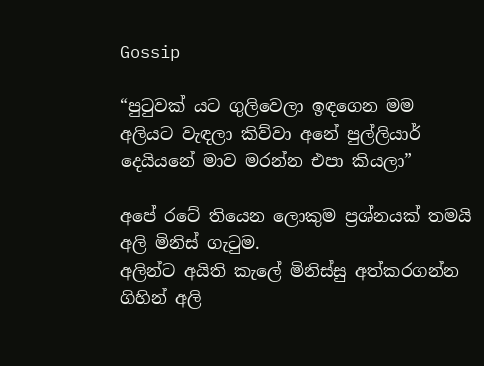Gossip

“පුටුවක් යට ගුලිවෙලා ඉඳගෙන මම අලියට වැඳලා කිව්වා අනේ පුල්ලියාර් දෙයියනේ මාව මරන්න එපා කියලා”

අපේ රටේ තියෙන ලොකුම ප්‍රශ්නයක් තමයි අලි මිනිස් ගැටුම.
අලින්ට අයිති කැලේ මිනිස්සු අත්කරගන්න ගිහින් අලි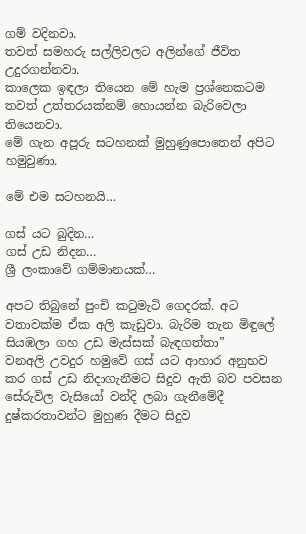ගම් වදිනවා.
තවත් සමහරු සල්ලිවලට අලින්ගේ ජීවිත උදුරගන්නවා.
කාලෙක ඉඳලා තියෙන මේ හැම ප්‍රශ්නෙකටම තවත් උත්තරයක්නම් හොයන්න බැරිවෙලා තියෙනවා.
මේ ගැන අපූරු සටහනක් මුහුණුපොතෙන් අපිට හමුවුණා.

මේ එම සටහනයි…

ගස් යට බුදින…
ගස් උඩ නිදන…
ශ්‍රී ලංකාවේ ගම්මානයක්…

අපට තිබුනේ පුංචි කටුමැටි ගෙදරක්. අට වතාවක්ම ඒක අලි කැඩුවා. බැරිම තැන මිඳුලේ සියඹලා ගහ උඩ මැස්සක් බැඳගත්තා”
වනඅලි උවදුර හමුවේ ගස් යට ආහාර අනුභව කර ගස් උඩ නිදාගැනීමට සිදුව ඇති බව පවසන සේරුවිල වැසියෝ වන්දි ලබා ගැනීමේදී දුෂ්කරතාවන්ට මුහුණ දීමට සිදුව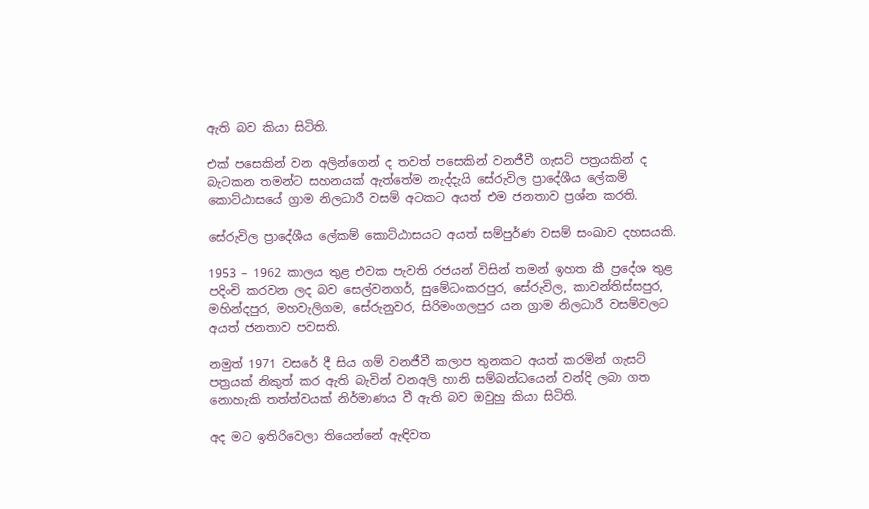ඇති බව කියා සිටිති.

එක් පසෙකින් වන අලින්ගෙන් ද තවත් පසෙකින් වනජීවී ගැසට් පත්‍රයකින් ද බැටකන තමන්ට සහනයක් ඇත්තේම නැද්දැයි සේරුවිල ප්‍රාදේශීය ලේකම් කොට්ඨාසයේ ග්‍රාම නිලධාරී වසම් අටකට අයත් එම ජනතාව ප්‍රශ්න කරති.

සේරුවිල ප්‍රාදේශීය ලේකම් කොට්ඨාසයට අයත් සම්පුර්ණ වසම් සංඛාව දහසයකි.

1953 – 1962 කාලය තුළ එවක පැවති රජයන් විසින් තමන් ඉහත කී ප්‍රදේශ තුළ පදිංචි කරවන ලද බව සෙල්වනගර්, සුමේධංකරපුර, සේරුවිල, කාවන්තිස්සපුර, මහින්දපුර, මහවැලිගම, සේරුනුවර, සිරිමංගලපුර යන ග්‍රාම නිලධාරී වසම්වලට අයත් ජනතාව පවසති.

නමුත් 1971 වසරේ දී සිය ගම් වනජීවී කලාප තුනකට අයත් කරමින් ගැසට් පත්‍රයක් නිකුත් කර ඇති බැවින් වනඅලි හානි සම්බන්ධයෙන් වන්දි ලබා ගත නොහැකි තත්ත්වයක් නිර්මාණය වී ඇති බව ඔවුහු කියා සිටිති.

අද මට ඉතිරිවෙලා තියෙන්නේ ඇඳිවත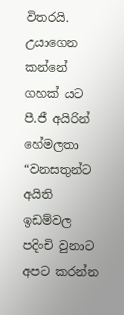විතරයි. උයාගෙන කන්නේ ගහක් යට
පී.ජී අයිරින් හේමලතා
“වනසතුන්ට අයිති ඉඩම්වල පදිංචි වුනාට අපට කරන්න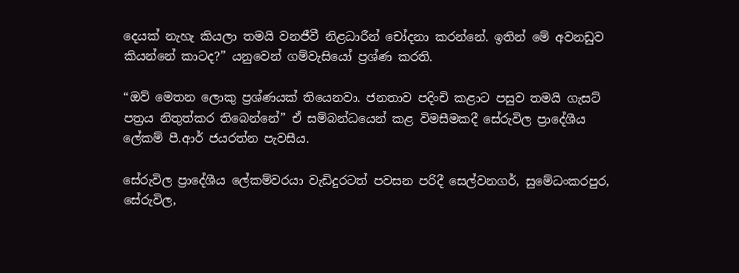දෙයක් නැහැ කියලා තමයි වනජීවී නිළධාරීන් චෝදනා කරන්නේ. ඉතින් මේ අවනඩුව කියන්නේ කාටද?” යනුවෙන් ගම්වැසියෝ ප්‍රශ්ණ කරති.

“ඔව් මෙතන ලොකු ප්‍රශ්ණයක් තියෙනවා. ජනතාව පදිංචි කළාට පසුව තමයි ගැසට් පත්‍රය නිතුත්කර තිබෙන්නේ” ඒ සම්බන්ධයෙන් කළ විමසීමකදී සේරුවිල ප්‍රාදේශීය ලේකම් පී.ආර් ජයරත්න පැවසීය.

සේරුවිල ප්‍රාදේශීය ලේකම්වරයා වැඩිදුරටත් පවසන පරිදී සෙල්වනගර්, සුමේධංකරපුර, සේරුවිල,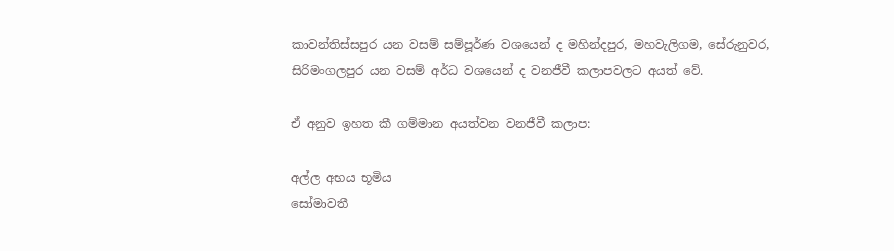කාවන්තිස්සපුර යන වසම් සම්පූර්ණ වශයෙන් ද මහින්දපුර, මහවැලිගම, සේරුනුවර, සිරිමංගලපුර යන වසම් අර්ධ වශයෙන් ද වනජීවී කලාපවලට අයත් වේ.

ඒ අනුව ඉහත කී ගම්මාන අයත්වන වනජීවී කලාප:

අල්ල අභය භූමිය
සෝමාවතී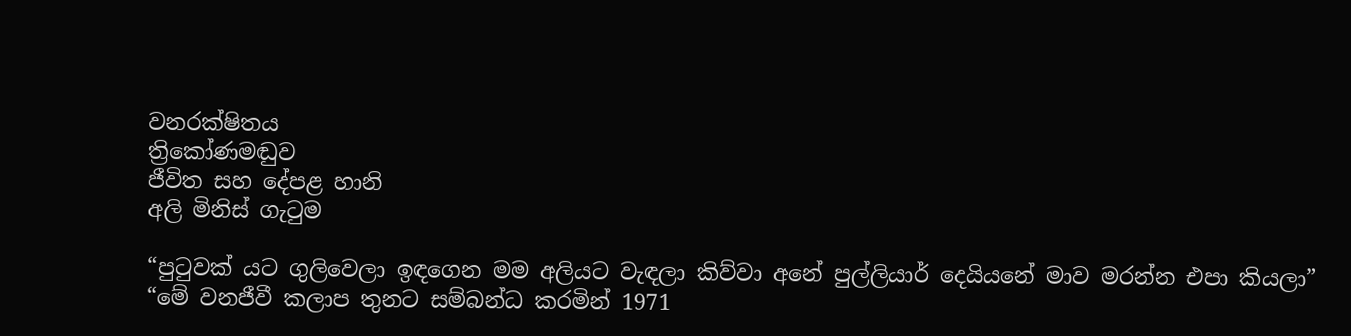වනරක්ෂිතය
ත්‍රිකෝණමඬුව
ජීවිත සහ දේපළ හානි
අලි මිනිස් ගැටුම

“පුටුවක් යට ගුලිවෙලා ඉඳගෙන මම අලියට වැඳලා කිව්වා අනේ පුල්ලියාර් දෙයියනේ මාව මරන්න එපා කියලා”
“මේ වනජීවී කලාප තුනට සම්බන්ධ කරමින් 1971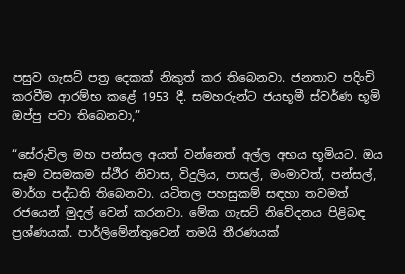පසුව ගැසට් පත්‍ර දෙකක් නිකුත් කර තිබෙනවා. ජනතාව පදිංචි කරවීම ආරම්භ කළේ 1953 දී. සමහරුන්ට ජයභූමී ස්වර්ණ භූමි ඔප්පු පවා තිබෙනවා,”

“සේරුවිල මහ පන්සල අයත් වන්නෙත් අල්ල අභය භූමියට. ඔය සෑම වසමකම ස්ථීර නිවාස, විදුලිය, පාසල්, මංමාවත්, පන්සල්, මාර්ග පද්ධති තිබෙනවා. යටිතල පහසුකම් සඳහා තවමත් රජයෙන් මුදල් වෙන් කරනවා. මේක ගැසට් නිවේදනය පිළිබඳ ප්‍රශ්ණයක්. පාර්ලිමේන්තුවෙන් තමයි තීරණයක්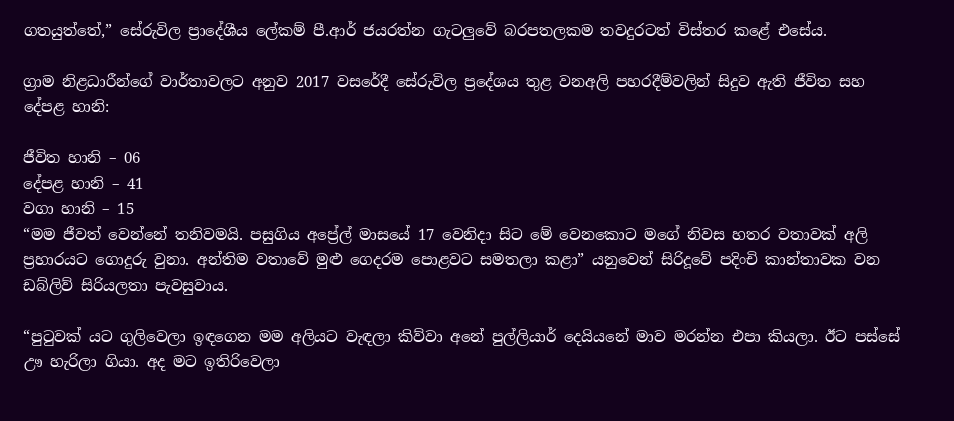ගතයුත්තේ,” සේරුවිල ප්‍රාදේශීය ලේකම් පී.ආර් ජයරත්න ගැටලුවේ බරපතලකම තවදුරටත් විස්තර කළේ එසේය.

ග්‍රාම නිළධාරීන්ගේ වාර්තාවලට අනුව 2017 වසරේදී සේරුවිල ප්‍රදේශය තුළ වනඅලි පහරදීම්වලින් සිදුව ඇති ජීවිත සහ දේපළ හානි:

ජීවිත හානි – 06
දේපළ හානි – 41
වගා හානි – 15
“මම ජීවත් වෙන්නේ තනිවමයි. පසුගිය අප්‍රේල් මාසයේ 17 වෙනිදා සිට මේ වෙනකොට මගේ නිවස හතර වතාවක් අලි ප්‍රහාරයට ගොදුරු වුනා. අන්තිම වතාවේ මුළු ගෙදරම පොළවට සමතලා කළා” යනුවෙන් සිරිදූවේ පදිංචි කාන්තාවක වන ඩබ්ලිව් සිරියලතා පැවසුවාය.

“පුටුවක් යට ගුලිවෙලා ඉඳගෙන මම අලියට වැඳලා කිව්වා අනේ පුල්ලියාර් දෙයියනේ මාව මරන්න එපා කියලා. ඊට පස්සේ ඌ හැරිලා ගියා. අද මට ඉතිරිවෙලා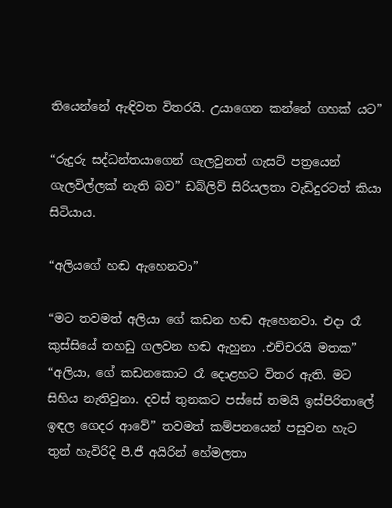තියෙන්නේ ඇඳිවත විතරයි. උයාගෙන කන්නේ ගහක් යට”

“රුදුරු සද්ධන්තයාගෙන් ගැලවුනත් ගැසට් පත්‍රයෙන් ගැලවිල්ලක් නැති බව” ඩබ්ලිව් සිරියලතා වැඩිදුරටත් කියා සිටියාය.

“අලියගේ හඬ ඇහෙනවා”

“මට තවමත් අලියා ගේ කඩන හඬ ඇහෙනවා. එදා රෑ කුස්සියේ තහඩු ගලවන හඬ ඇහුනා .එච්චරයි මතක”
“අලියා, ගේ කඩනකොට රෑ දොළහට විතර ඇති. මට සිහිය නැතිවුනා. දවස් තුනකට පස්සේ තමයි ඉස්පිරිතාලේ ඉඳල ගෙදර ආවේ” තවමත් කම්පනයෙන් පසුවන හැට තුන් හැවිරිදි පී.ජී අයිරින් හේමලතා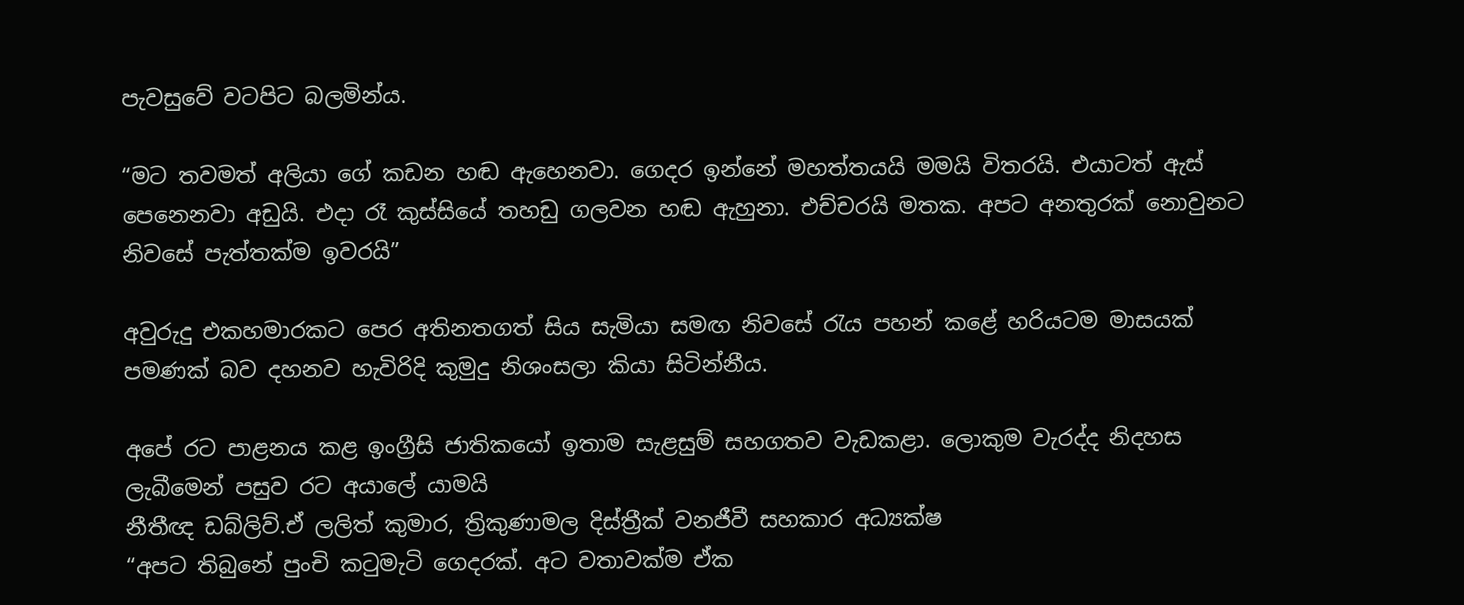පැවසුවේ වටපිට බලමින්ය.

“මට තවමත් අලියා ගේ කඩන හඬ ඇහෙනවා. ගෙදර ඉන්නේ මහත්තයයි මමයි විතරයි. එයාටත් ඇස් පෙනෙනවා අඩුයි. එදා රෑ කුස්සියේ තහඩු ගලවන හඬ ඇහුනා. එච්චරයි මතක. අපට අනතුරක් නොවුනට නිවසේ පැත්තක්ම ඉවරයි”

අවුරුදු එකහමාරකට පෙර අතිනතගත් සිය සැමියා සමඟ නිවසේ රැය පහන් කළේ හරියටම මාසයක් පමණක් බව දහනව හැවිරිදි කුමුදු නිශංසලා කියා සිටින්නීය.

අපේ රට පාළනය කළ ඉංග්‍රීසි ජාතිකයෝ ඉතාම සැළසුම් සහගතව වැඩකළා. ලොකුම වැරද්ද නිදහස ලැබීමෙන් පසුව රට අයාලේ යාමයි
නීතීඥ ඩබ්ලිව්.ඒ ලලිත් කුමාර, ත්‍රිකුණාමල දිස්ත්‍රීක් වනජීවී සහකාර අධ්‍යක්ෂ
“අපට තිබුනේ පුංචි කටුමැටි ගෙදරක්. අට වතාවක්ම ඒක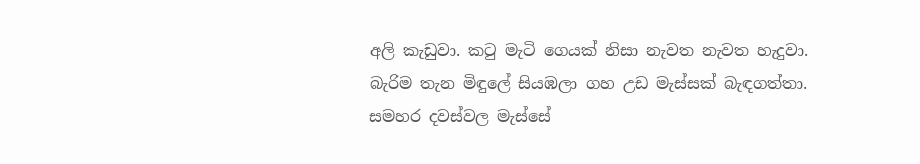අලි කැඩුවා. කටු මැටි ගෙයක් නිසා නැවත නැවත හැදුවා. බැරිම තැන මිඳුලේ සියඹලා ගහ උඩ මැස්සක් බැඳගත්තා. සමහර දවස්වල මැස්සේ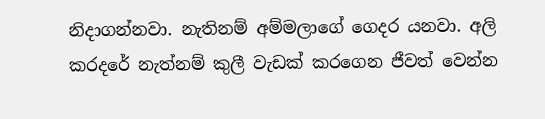නිදාගන්නවා. නැතිනම් අම්මලාගේ ගෙදර යනවා. අලි කරදරේ නැත්නම් කුලී වැඩක් කරගෙන ජීවත් වෙන්න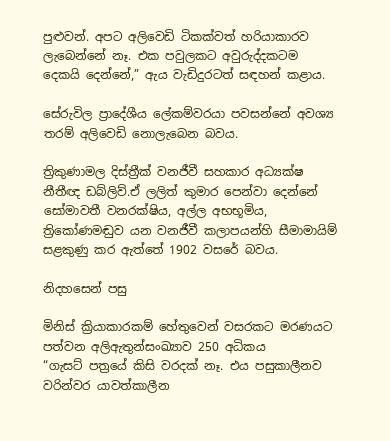පුළුවන්. අපට අලිවෙඩි ටිකක්වත් හරියාකාරව ලැබෙන්නේ නෑ. එක පවුලකට අවුරුද්දකටම දෙකයි දෙන්නේ,” ඇය වැඩිදුරටත් සඳහන් කළාය.

සේරුවිල ප්‍රාදේශීය ලේකම්වරයා පවසන්නේ අවශ්‍ය තරම් අලිවෙඩි නොලැබෙන බවය.

ත්‍රිකුණාමල දිස්ත්‍රීක් වනජීවී සහකාර අධ්‍යක්ෂ නීතීඥ ඩබ්ලිව්.ඒ ලලිත් කුමාර පෙන්වා දෙන්නේ සෝමාවතී වනරක්ෂිය, අල්ල අභභූමිය, ත්‍රිකෝණමඬුව යන වනජීවී කලාපයන්හි සීමාමායිම් සළකුණු කර ඇත්තේ 1902 වසරේ බවය.

නිදහසෙන් පසු

මිනිස් ක්‍රියාකාරකම් හේතුවෙන් වසරකට මරණයට පත්වන අලිඇතුන්සංඛ්‍යාව 250 අධිකය
“ගැසට් පත්‍රයේ කිසි වරදක් නෑ. එය පසුකාලීනව වරින්වර යාවත්කාලීන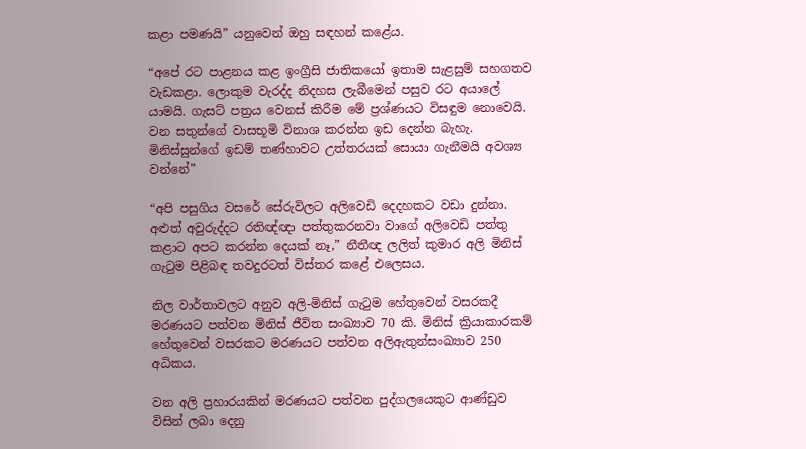කළා පමණයි” යනුවෙන් ඔහු සඳහන් කළේය.

“අපේ රට පාළනය කළ ඉංග්‍රීසි ජාතිකයෝ ඉතාම සැළසුම් සහගතව වැඩකළා. ලොකුම වැරද්ද නිදහස ලැබීමෙන් පසුව රට අයාලේ යාමයි. ගැසට් පත්‍රය වෙනස් කිරීම මේ ප්‍රශ්ණයට විසඳුම නොවෙයි. වන සතුන්ගේ වාසභූමි විනාශ කරන්න ඉඩ දෙන්න බැහැ. මිනිස්සුන්ගේ ඉඩම් තණ්හාවට උත්තරයක් සොයා ගැනීමයි අවශ්‍ය වන්නේ”

“අපි පසුගිය වසරේ සේරුවිලට අලිවෙඩි දෙදහකට වඩා දුන්නා. අළුත් අවුරුද්දට රතිඥ්ඥා පත්තුකරනවා වාගේ අලිවෙඩි පත්තු කළාට අපට කරන්න දෙයක් නෑ,” නීතීඥ ලලිත් කුමාර අලි මිනිස් ගැටුම පිළිබඳ තවදුරටත් විස්තර කළේ එලෙසය.

නිල වාර්තාවලට අනුව අලි-මිනිස් ගැටුම හේතුවෙන් වසරකදී මරණයට පත්වන මිනිස් ජීවිත සංඛ්‍යාව 70 කි. මිනිස් ක්‍රියාකාරකම් හේතුවෙන් වසරකට මරණයට පත්වන අලිඇතුන්සංඛ්‍යාව 250 අධිකය.

වන අලි ප්‍රහාරයකින් මරණයට පත්වන පුද්ගලයෙකුට ආණ්ඩුව විසින් ලබා දෙනු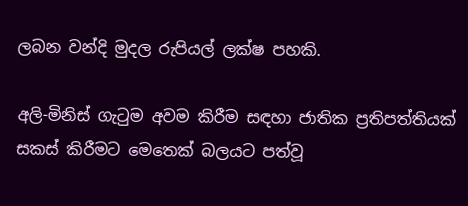ලබන වන්දි මුදල රුපියල් ලක්ෂ පහකි.

අලි-මිනිස් ගැටුම අවම කිරීම සඳහා ජාතික ප්‍රතිපත්තියක් සකස් කිරීමට මෙතෙක් බලයට පත්වූ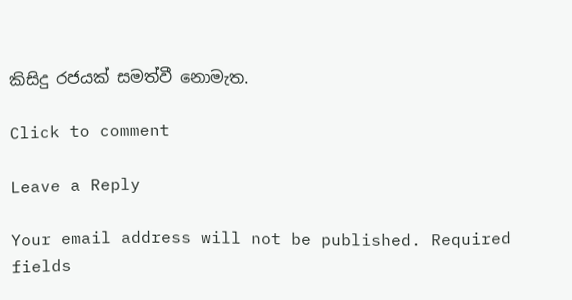කිසිදු රජයක් සමත්වී නොමැත.

Click to comment

Leave a Reply

Your email address will not be published. Required fields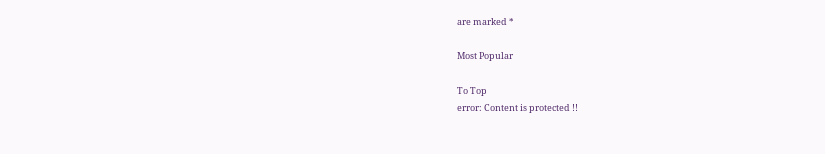are marked *

Most Popular

To Top
error: Content is protected !!